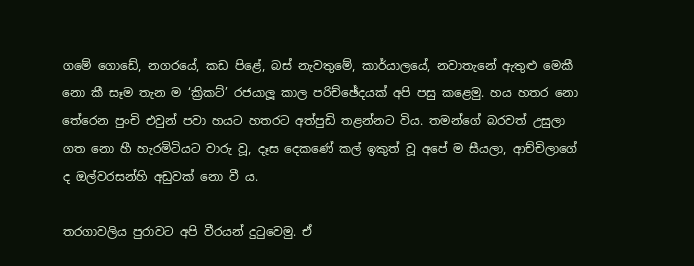ගමේ ගොඩේ, නගරයේ, කඩ පිළේ, බස් නැවතුමේ, කාර්යාලයේ, නවාතැනේ ඇතුළු මෙකී නො කී සෑම තැන ම ‘ක්‍රිකට්’ රජයාලූ කාල පරිච්ඡේදයක් අපි පසු කළෙමු. හය හතර නො තේරෙන පුංචි එවුන් පවා හයට හතරට අත්පුඩි තළන්නට විය. තමන්ගේ බරවත් උසුලා ගත නො හී හැරමිටියට වාරු වූ, දෑස දෙකණේ කල් ඉකුත් වූ අපේ ම සීයලා, ආච්චිලාගේ ද ඔල්වරසන්හි අඩුවක් නො වී ය.

තරගාවලිය පුරාවට අපි වීරයන් දුටුවෙමු. ඒ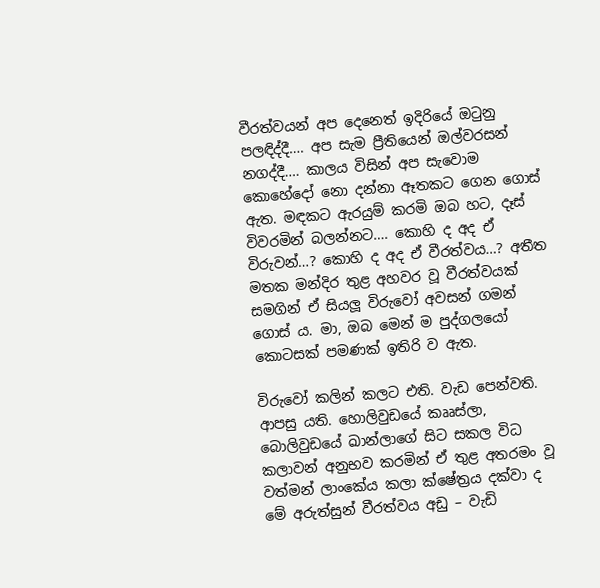වීරත්වයන් අප දෙනෙත් ඉදිරියේ ඔටුනු පලඳිද්දී…. අප සැම ප්‍රීතියෙන් ඔල්වරසන් නගද්දී…. කාලය විසින් අප සැවොම කොහේදෝ නො දන්නා ඈතකට ගෙන ගොස් ඇත. මඳකට ඇරයුම් කරමි ඔබ හට, දෑස් විවරමින් බලන්නට…. කොහි ද අද ඒ විරුවන්…? කොහි ද අද ඒ වීරත්වය…? අතීත මතක මන්දිර තුළ අහවර වූ වීරත්වයක් සමගින් ඒ සියලූ විරුවෝ අවසන් ගමන් ගොස් ය. මා, ඔබ මෙන් ම පුද්ගලයෝ කොටසක් පමණක් ඉතිරි ව ඇත.

විරුවෝ කලින් කලට එති. වැඩ පෙන්වති. ආපසු යති. හොලිවුඩයේ කෲස්ලා, බොලිවුඩයේ ඛාන්ලාගේ සිට සකල විධ කලාවන් අනුභව කරමින් ඒ තුළ අතරමං වූ වත්මන් ලාංකේය කලා ක්ෂේත්‍රය දක්වා ද මේ අරුත්සුන් වීරත්වය අඩු – වැඩි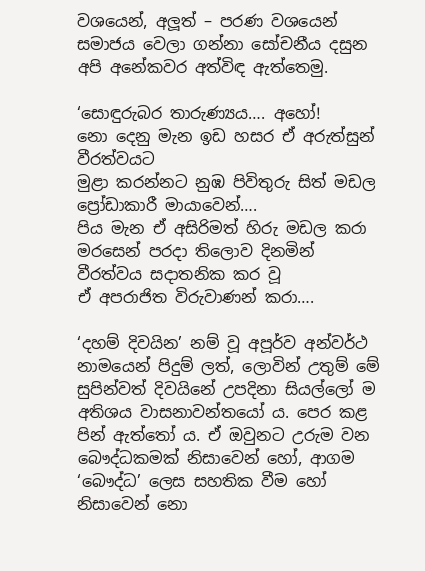වශයෙන්, අලූත් – පරණ වශයෙන් සමාජය වෙලා ගන්නා සෝචනීය දසුන අපි අනේකවර අත්විඳ ඇත්තෙමු.

‘සොඳුරුබර තාරුණ්‍යය…. අහෝ!
නො දෙනු මැන ඉඩ හසර ඒ අරුත්සුන් වීරත්වයට
මුළා කරන්නට නුඹ පිවිතුරු සිත් මඩල
ප්‍රෝඩාකාරී මායාවෙන්….
පිය මැන ඒ අසිරිමත් හිරු මඩල කරා
මරසෙන් පරදා තිලොව දිනමින්
වීරත්වය සදාතනික කර වූ
ඒ අපරාජිත විරුවාණන් කරා….

‘දහම් දිවයින’ නම් වූ අපූර්ව අන්වර්ථ නාමයෙන් පිදුම් ලත්, ලොවින් උතුම් මේ සුපින්වත් දිවයිනේ උපදිනා සියල්ලෝ ම අතිශය වාසනාවන්තයෝ ය. පෙර කළ පින් ඇත්තෝ ය. ඒ ඔවුනට උරුම වන බෞද්ධකමක් නිසාවෙන් හෝ, ආගම ‘බෞද්ධ’ ලෙස සහතික වීම හෝ නිසාවෙන් නො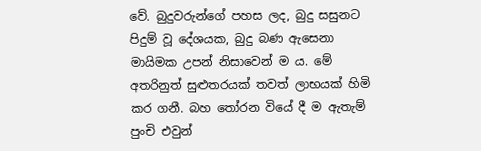වේ. බුදුවරුන්ගේ පහස ලද, බුදු සසුනට පිදුම් වූ දේශයක, බුදු බණ ඇසෙනා මායිමක උපන් නිසාවෙන් ම ය. මේ අතරිනුත් සුළුතරයක් තවත් ලාභයක් හිමි කර ගනී. බහ තෝරන වියේ දී ම ඇතැම් පුංචි එවුන්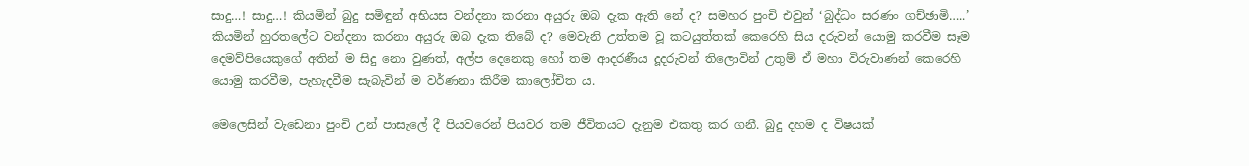සාදු…! සාදු…! කියමින් බුදු සමිඳුන් අභියස වන්දනා කරනා අයුරු ඔබ දැක ඇති නේ ද? සමහර පුංචි එවුන් ‘බුද්ධං සරණං ගච්ඡාමි…..’ කියමින් හුරතලේට වන්දනා කරනා අයුරු ඔබ දැක තිබේ ද? මෙවැනි උත්තම වූ කටයුත්තක් කෙරෙහි සිය දරුවන් යොමු කරවීම සෑම දෙමව්පියෙකුගේ අතින් ම සිදු නො වුණත්, අල්ප දෙනෙකු හෝ තම ආදරණීය දූදරුවන් තිලොවින් උතුම් ඒ මහා විරුවාණන් කෙරෙහි යොමු කරවීම, පැහැදවීම සැබැවින් ම වර්ණනා කිරීම කාලෝචිත ය.

මෙලෙසින් වැඩෙනා පුංචි උන් පාසැලේ දී පියවරෙන් පියවර තම ජීවිතයට දැනුම එකතු කර ගනී. බුදු දහම ද විෂයක්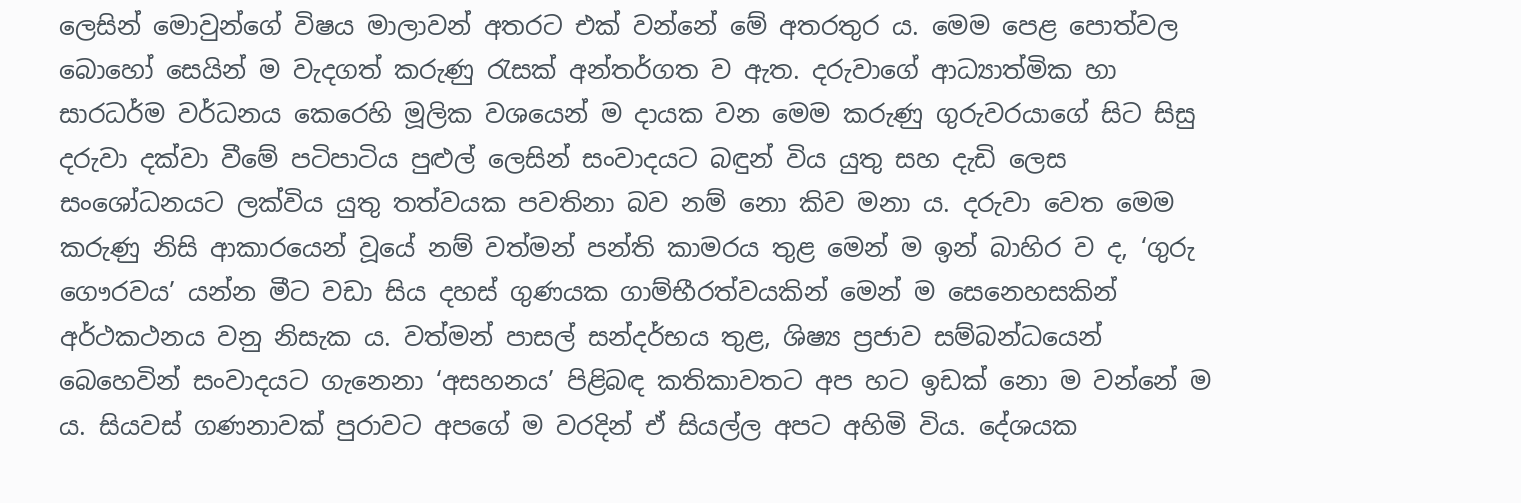ලෙසින් මොවුන්ගේ විෂය මාලාවන් අතරට එක් වන්නේ මේ අතරතුර ය. මෙම පෙළ පොත්වල බොහෝ සෙයින් ම වැදගත් කරුණු රැසක් අන්තර්ගත ව ඇත. දරුවාගේ ආධ්‍යාත්මික හා සාරධර්ම වර්ධනය කෙරෙහි මූලික වශයෙන් ම දායක වන මෙම කරුණු ගුරුවරයාගේ සිට සිසු දරුවා දක්වා වීමේ පටිපාටිය පුළුල් ලෙසින් සංවාදයට බඳුන් විය යුතු සහ දැඩි ලෙස සංශෝධනයට ලක්විය යුතු තත්වයක පවතිනා බව නම් නො කිව මනා ය. දරුවා වෙත මෙම කරුණු නිසි ආකාරයෙන් වූයේ නම් වත්මන් පන්ති කාමරය තුළ මෙන් ම ඉන් බාහිර ව ද, ‘ගුරු ගෞරවය’ යන්න මීට වඩා සිය දහස් ගුණයක ගාම්භීරත්වයකින් මෙන් ම සෙනෙහසකින් අර්ථකථනය වනු නිසැක ය. වත්මන් පාසල් සන්දර්භය තුළ, ශිෂ්‍ය ප්‍රජාව සම්බන්ධයෙන් බෙහෙවින් සංවාදයට ගැනෙනා ‘අසහනය’ පිළිබඳ කතිකාවතට අප හට ඉඩක් නො ම වන්නේ ම ය. සියවස් ගණනාවක් පුරාවට අපගේ ම වරදින් ඒ සියල්ල අපට අහිමි විය. දේශයක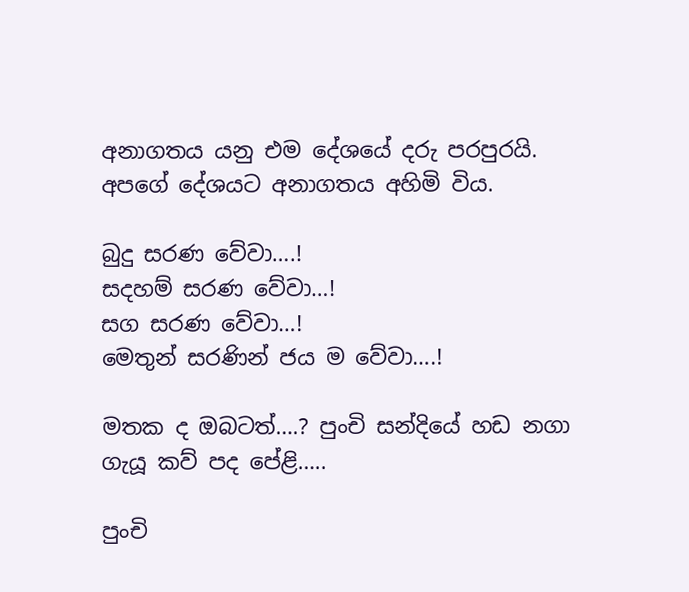අනාගතය යනු එම දේශයේ දරු පරපුරයි. අපගේ දේශයට අනාගතය අහිමි විය.

බුදු සරණ වේවා….!
සදහම් සරණ වේවා…!
සග සරණ වේවා…!
මෙතුන් සරණින් ජය ම වේවා….!

මතක ද ඔබටත්….? පුංචි සන්දියේ හඩ නගා ගැයූ කව් පද පේළි…..

පුංචි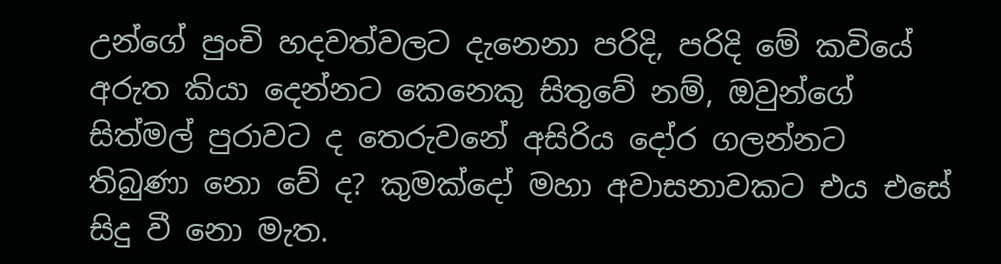උන්ගේ පුංචි හදවත්වලට දැනෙනා පරිදි, පරිදි මේ කවියේ අරුත කියා දෙන්නට කෙනෙකු සිතුවේ නම්, ඔවුන්ගේ සිත්මල් පුරාවට ද තෙරුවනේ අසිරිය දෝර ගලන්නට තිබුණා නො වේ ද? කුමක්දෝ මහා අවාසනාවකට එය එසේ සිදු වී නො මැත.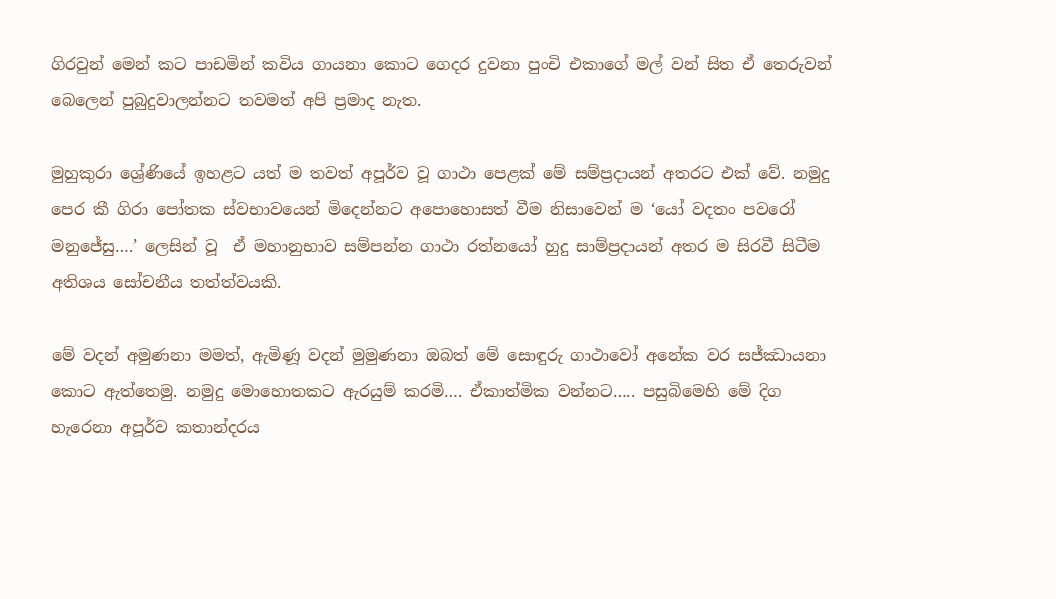ගිරවුන් මෙන් කට පාඩමින් කවිය ගායනා කොට ගෙදර දුවනා පුංචි එකාගේ මල් වන් සිත ඒ තෙරුවන් බෙලෙන් පුබුදුවාලන්නට තවමත් අපි ප්‍රමාද නැත.

මුහුකුරා ශ්‍රේණියේ ඉහළට යත් ම තවත් අපූර්ව වූ ගාථා පෙළක් මේ සම්ප්‍රදායන් අතරට එක් වේ. නමුදු පෙර කී ගිරා පෝතක ස්වභාවයෙන් මිදෙන්නට අපොහොසත් වීම නිසාවෙන් ම ‘යෝ වදතං පවරෝ මනුජේසු….’ ලෙසින් වූ  ඒ මහානුභාව සම්පන්න ගාථා රත්නයෝ හුදු සාම්ප්‍රදායන් අතර ම සිරවී සිටීම අතිශය සෝචනීය තත්ත්වයකි.

මේ වදන් අමුණනා මමත්, ඇමිණූ වදන් මුමුණනා ඔබත් මේ සොඳුරු ගාථාවෝ අනේක වර සජ්ඣායනා කොට ඇත්තෙමු. නමුදු මොහොතකට ඇරයුම් කරමි…. ඒකාත්මික වන්නට….. පසුබිමෙහි මේ දිග හැරෙනා අපූර්ව කතාන්දරය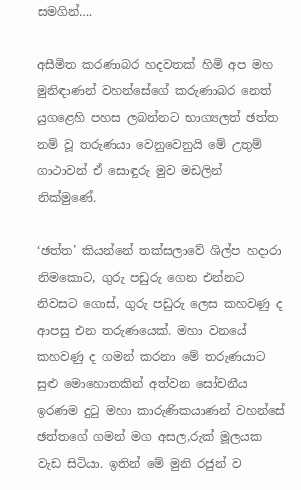සමගින්….

අසීමිත කරණාබර හදවතක් හිමි අප මහ මුනිඳාණන් වහන්සේගේ කරුණාබර නෙත් යුගළෙහි පහස ලබන්නට භාග්‍යලත් ඡත්ත නම් වූ තරුණයා වෙනුවෙනුයි මේ උතුම් ගාථාවන් ඒ සොඳුරු මුව මඩලින් නික්මුණේ.

‘ඡත්ත’ කියන්නේ තක්සලාවේ ශිල්ප හදාරා නිමකොට, ගුරු පඩුරු ගෙන එන්නට නිවසට ගොස්, ගුරු පඩුරු ලෙස කහවණු ද ආපසු එන තරුණයෙක්. මහා වනයේ කහවණු ද ගමන් කරනා මේ තරුණයාට සුළු මොහොතකින් අත්වන සෝචනීය ඉරණම දුටු මහා කාරුණිකයාණන් වහන්සේ ඡත්තගේ ගමන් මග අසල,රුක් මූලයක වැඩ සිටියා. ඉතින් මේ මුනි රජුන් ව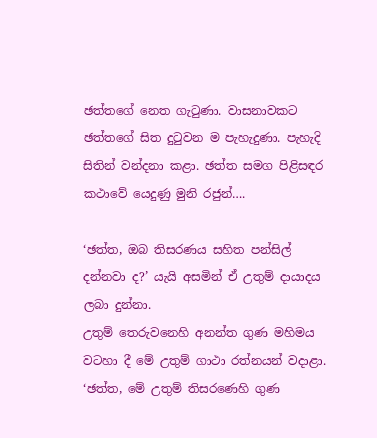ඡත්තගේ නෙත ගැටුණා. වාසනාවකට ඡත්තගේ සිත දුටුවන ම පැහැදුණා. පැහැදි සිතින් වන්දනා කළා. ඡත්ත සමග පිළිසඳර කථාවේ යෙදුණු මුනි රජුන්….

‘ඡත්ත, ඔබ තිසරණය සහිත පන්සිල් දන්නවා ද?’ යැයි අසමින් ඒ උතුම් දායාදය ලබා දුන්නා.
උතුම් තෙරුවනෙහි අනන්ත ගුණ මහිමය වටහා දී මේ උතුම් ගාථා රත්නයන් වදාළා.
‘ඡත්ත, මේ උතුම් තිසරණෙහි ගුණ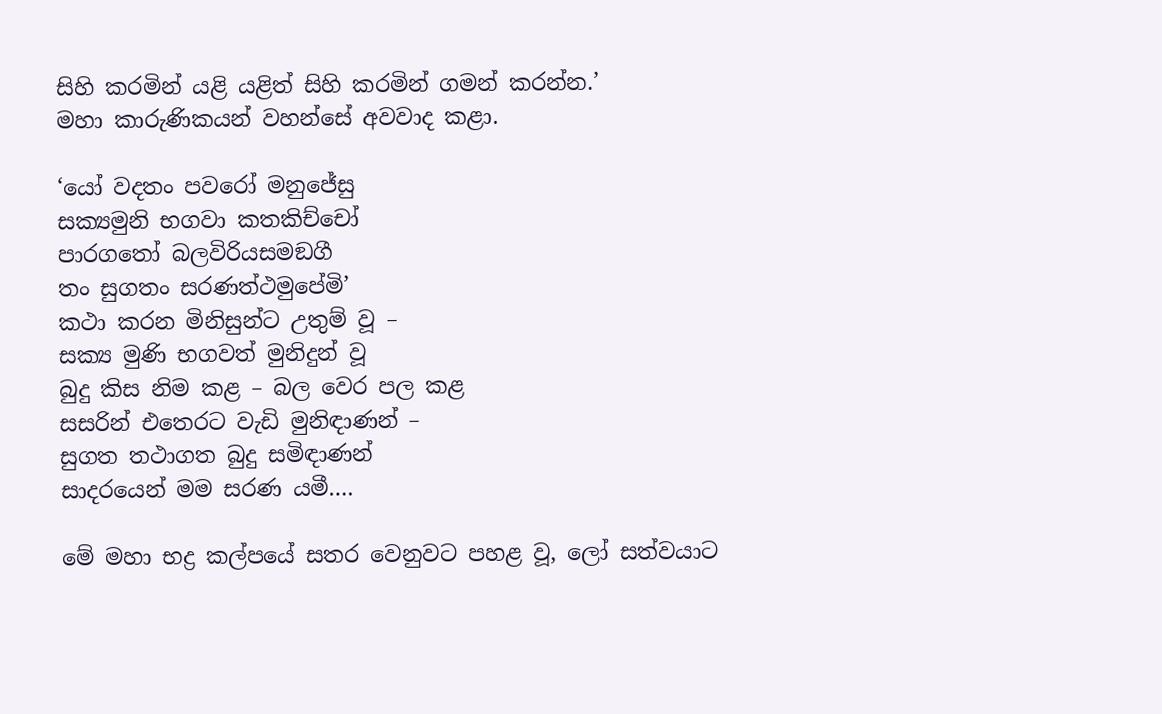සිහි කරමින් යළි යළිත් සිහි කරමින් ගමන් කරන්න.’
මහා කාරුණිකයන් වහන්සේ අවවාද කළා.

‘යෝ වදතං පවරෝ මනුජේසු
සක්‍යමුනි භගවා කතකිච්චෝ
පාරගතෝ බලවිරියසමඞගී
තං සුගතං සරණත්ථමුපේමි’
කථා කරන මිනිසුන්ට උතුම් වූ –
සක්‍ය මුණි භගවත් මුනිදුන් වූ
බුදු කිස නිම කළ – බල වෙර පල කළ
සසරින් එතෙරට වැඩි මුනිඳාණන් –
සුගත තථාගත බුදු සමිඳාණන්
සාදරයෙන් මම සරණ යමී….

මේ මහා භද්‍ර කල්පයේ සතර වෙනුවට පහළ වූ, ලෝ සත්වයාට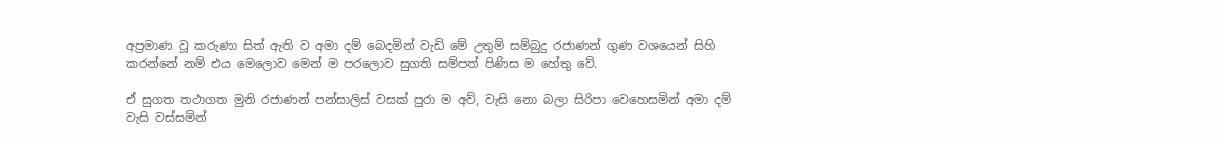අප්‍රමාණ වූ කරුණා සිත් ඇති ව අමා දම් බෙදමින් වැඩි මේ උතුම් සම්බුදු රජාණන් ගුණ වශයෙන් සිහි කරන්නේ නම් එය මෙලොව මෙන් ම පරලොව සුගති සම්පත් පිණිස ම හේතු වේ.

ඒ සුගත තථාගත මුනි රජාණන් පන්සාලිස් වසක් පුරා ම අව්, වැසි නො බලා සිරිපා වෙහෙසමින් අමා දම් වැසි වස්සමින්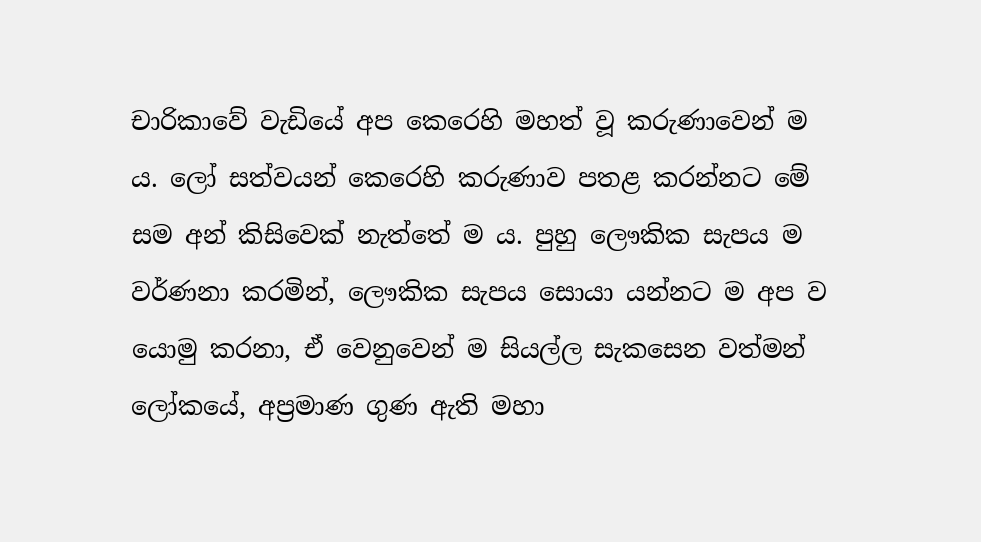චාරිකාවේ වැඩියේ අප කෙරෙහි මහත් වූ කරුණාවෙන් ම ය. ලෝ සත්වයන් කෙරෙහි කරුණාව පතළ කරන්නට මේ සම අන් කිසිවෙක් නැත්තේ ම ය. පුහු ලෞකික සැපය ම වර්ණනා කරමින්, ලෞකික සැපය සොයා යන්නට ම අප ව යොමු කරනා, ඒ වෙනුවෙන් ම සියල්ල සැකසෙන වත්මන් ලෝකයේ, අප්‍රමාණ ගුණ ඇති මහා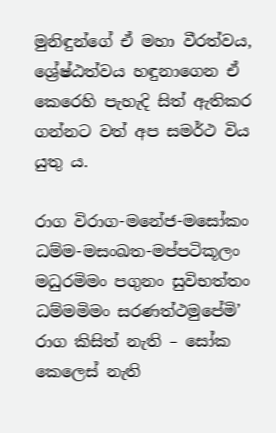මුනිඳුන්ගේ ඒ මහා වීරත්වය, ශ්‍රේෂ්ඨත්වය හඳුනාගෙන ඒ කෙරෙහි පැහැදි සිත් ඇතිකර ගන්නට වත් අප සමර්ථ විය යුතු ය.

රාග විරාග-මනේජ-මසෝකං
ධම්ම-මසංඛත-මප්පටිකූලං
මධුරමිමං පගුනං සුවිභත්තං
ධම්මමිමං සරණත්ථමුපේමි’
රාග කිසිත් නැති – සෝක කෙලෙස් නැති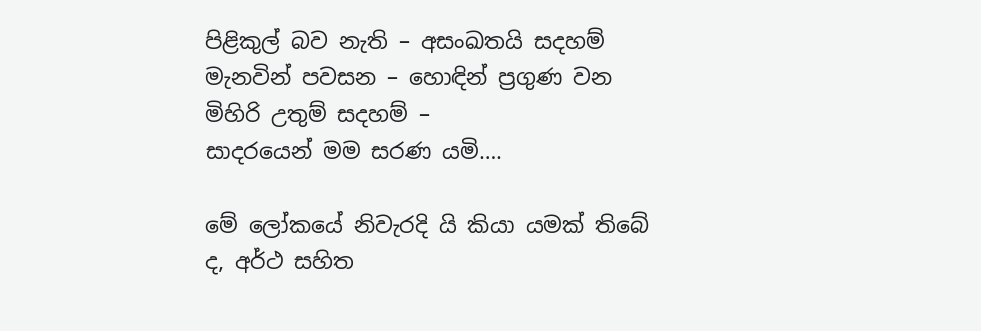පිළිකුල් බව නැති – අසංඛතයි සදහම්
මැනවින් පවසන – හොඳින් ප්‍රගුණ වන
මිහිරි උතුම් සදහම් –
සාදරයෙන් මම සරණ යමි….

මේ ලෝකයේ නිවැරදි යි කියා යමක් තිබේ ද, අර්ථ සහිත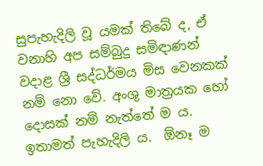සුපැහැදිලි වූ යමක් තිබේ ද, ඒ වනාහි අප සම්බුදු සමිඳාණන් වදාළ ශ්‍රී සද්ධර්මය මිස වෙනකක් නම් නො වේ. අංශු මාත්‍රයක හෝ දොසක් නම් නැත්තේ ම ය. ඉතාමත් පැහැදිලි ය.  ඕනෑ ම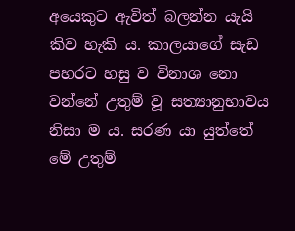අයෙකුට ඇවිත් බලන්න යැයි කිව හැකි ය. කාලයාගේ සැඩ පහරට හසු ව විනාශ නො වන්නේ උතුම් වූ සත්‍යානුභාවය නිසා ම ය. සරණ යා යුත්තේ මේ උතුම්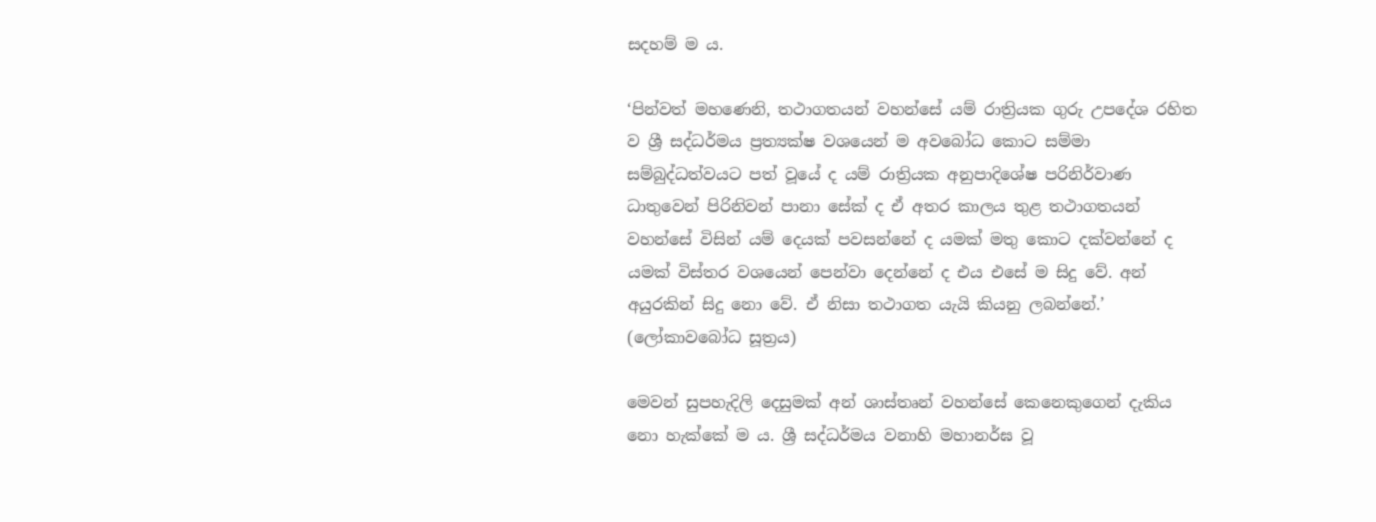සදහම් ම ය.

‘පින්වත් මහණෙනි, තථාගතයන් වහන්සේ යම් රාත්‍රියක ගුරු උපදේශ රහිත ව ශ්‍රී සද්ධර්මය ප්‍රත්‍යක්ෂ වශයෙන් ම අවබෝධ කොට සම්මා සම්බුද්ධත්වයට පත් වූයේ ද යම් රාත්‍රියක අනුපාදිශේෂ පරිනිර්වාණ ධාතුවෙන් පිරිනිවන් පානා සේක් ද ඒ අතර කාලය තුළ තථාගතයන් වහන්සේ විසින් යම් දෙයක් පවසන්නේ ද යමක් මතු කොට දක්වන්නේ ද යමක් විස්තර වශයෙන් පෙන්වා දෙන්නේ ද එය එසේ ම සිදු වේ. අන් අයුරකින් සිදු නො වේ. ඒ නිසා තථාගත යැයි කියනු ලබන්නේ.’
(ලෝකාවබෝධ සූත්‍රය)

මෙවන් සුපහැදිලි දෙසුමක් අන් ශාස්තෘන් වහන්සේ කෙනෙකුගෙන් දැකිය නො හැක්කේ ම ය. ශ්‍රී සද්ධර්මය වනාහි මහානර්ඝ වූ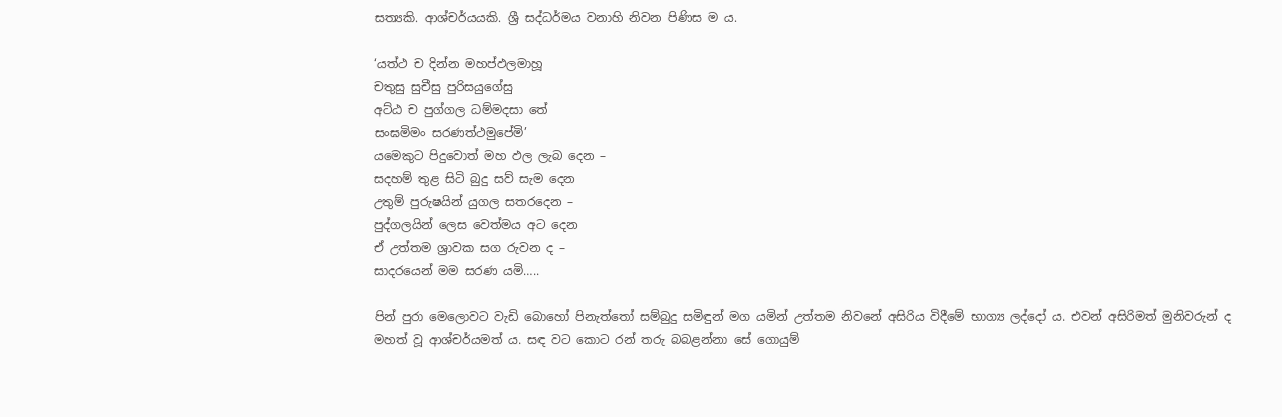සත්‍යකි. ආශ්චර්යයකි. ශ්‍රී සද්ධර්මය වනාහි නිවන පිණිස ම ය.

‘යත්ථ ච දින්න මහප්ඵලමාහූ
චතුසු සුචීසු පුරිසයුගේසු
අට්ඨ ච පුග්ගල ධම්මදසා තේ
සංඝමිමං සරණත්ථමුපේමි’
යමෙකුට පිදුවොත් මහ ඵල ලැබ දෙන –
සදහම් තුළ සිටි බුදු සව් සැම දෙන
උතුම් පුරුෂයින් යුගල සතරදෙන –
පුද්ගලයින් ලෙස වෙත්මය අට දෙන
ඒ උත්තම ශ්‍රාවක සග රුවන ද –
සාදරයෙන් මම සරණ යමි…..

පින් පුරා මෙලොවට වැඩි බොහෝ පිනැත්තෝ සම්බුදු සමිඳුන් මග යමින් උත්තම නිවනේ අසිරිය විදීමේ භාග්‍ය ලද්දෝ ය. එවන් අසිරිමත් මුනිවරුන් ද මහත් වූ ආශ්චර්යමත් ය. සඳ වට කොට රන් තරු බබළන්නා සේ ගොයුම්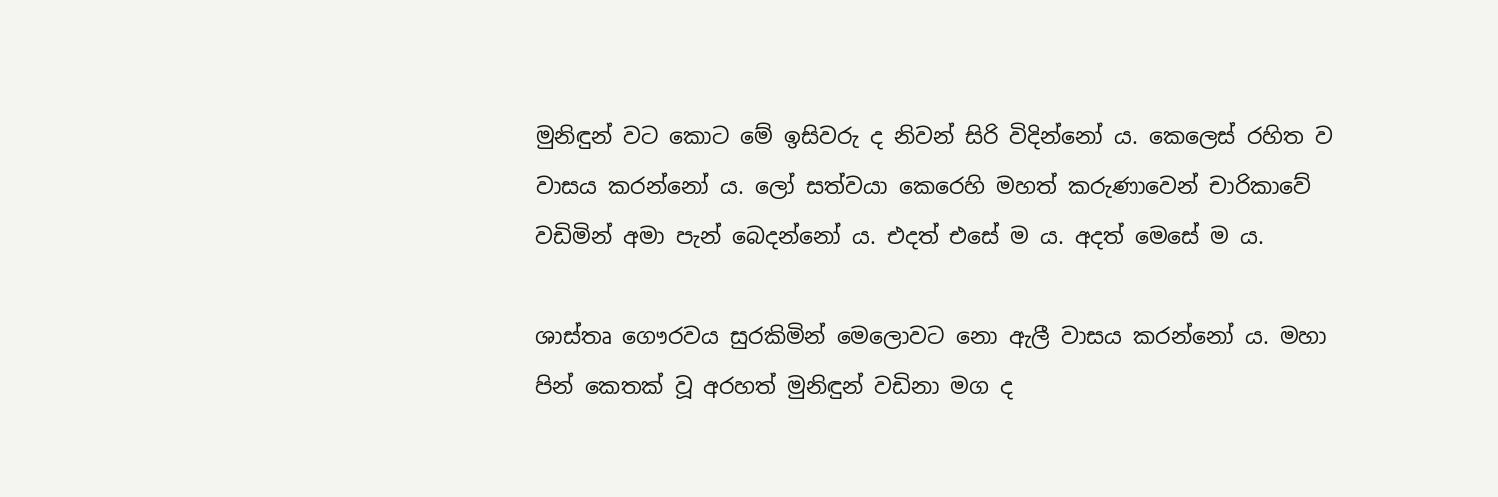මුනිඳුන් වට කොට මේ ඉසිවරු ද නිවන් සිරි විදින්නෝ ය. කෙලෙස් රහිත ව වාසය කරන්නෝ ය. ලෝ සත්වයා කෙරෙහි මහත් කරුණාවෙන් චාරිකාවේ වඩිමින් අමා පැන් බෙදන්නෝ ය. එදත් එසේ ම ය. අදත් මෙසේ ම ය.

ශාස්තෘ ගෞරවය සුරකිමින් මෙලොවට නො ඇලී වාසය කරන්නෝ ය. මහා පින් කෙතක් වූ අරහත් මුනිඳුන් වඩිනා මග ද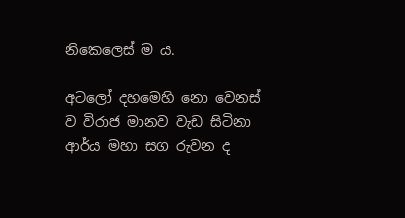නිකෙලෙස් ම ය.

අටලෝ දහමෙහි නො වෙනස් ව විරාජ මානව වැඩ සිටිනා ආර්ය මහා සග රුවන ද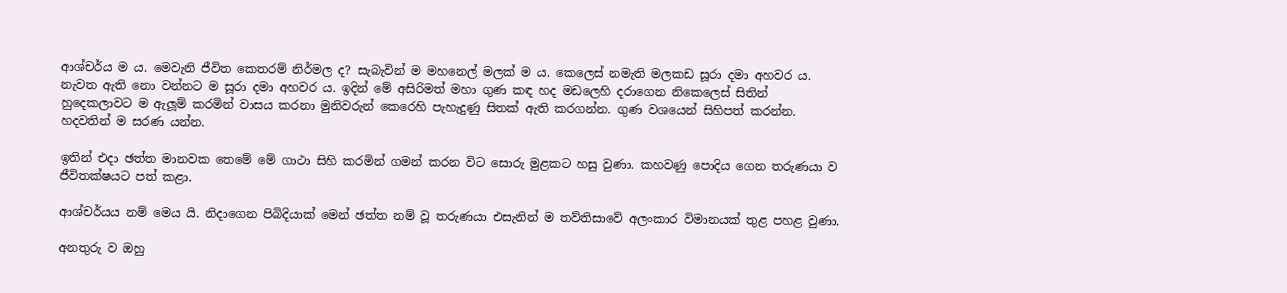ආශ්චර්ය ම ය. මෙවැනි ජීවිත කෙතරම් නිර්මල ද? සැබැවින් ම මහනෙල් මලක් ම ය. කෙලෙස් නමැති මලකඩ සූරා දමා අහවර ය. නැවත ඇති නො වන්නට ම සූරා දමා අහවර ය. ඉදින් මේ අසිරිමත් මහා ගුණ කඳ හද මඩලෙහි දරාගෙන නිකෙලෙස් සිතින් හුදෙකලාවට ම ඇලූම් කරමින් වාසය කරනා මුනිවරුන් කෙරෙහි පැහැදුණු සිතක් ඇති කරගන්න. ගුණ වශයෙන් සිහිපත් කරන්න. හදවතින් ම සරණ යන්න.

ඉතින් එදා ඡත්ත මානවක තෙමේ මේ ගාථා සිහි කරමින් ගමන් කරන විට සොරු මුළකට හසු වුණා. කහවණු පොදිය ගෙන තරුණයා ව ජීවිතක්ෂයට පත් කළා.

ආශ්චර්යය නම් මෙය යි. නිදාගෙන පිබිදියාක් මෙන් ඡත්ත නම් වූ තරුණයා එසැනින් ම තව්තිසාවේ අලංකාර විමානයක් තුළ පහළ වුණා.

අනතුරු ව ඔහු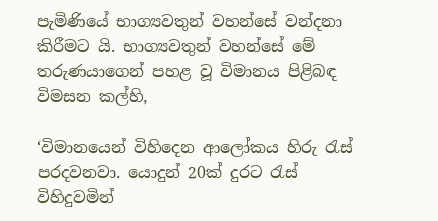පැමිණියේ භාග්‍යවතුන් වහන්සේ වන්දනා කිරීමට යි. භාග්‍යවතුන් වහන්සේ මේ තරුණයාගෙන් පහළ වූ විමානය පිළිබඳ විමසන කල්හි,

‘විමානයෙන් විහිදෙන ආලෝකය හිරු රැස් පරදවනවා. යොදුන් 20ක් දුරට රැස් විහිදුවමින්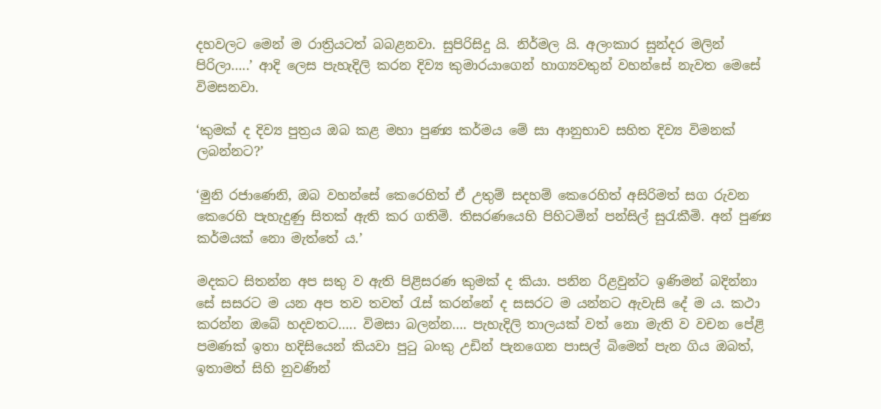දහවලට මෙන් ම රාත්‍රියටත් බබළනවා. සුපිරිසිදු යි. නිර්මල යි. අලංකාර සුන්දර මලින් පිරිලා…..’ ආදි ලෙස පැහැදිලි කරන දිව්‍ය කුමාරයාගෙන් හාග්‍යවතුන් වහන්සේ නැවත මෙසේ විමසනවා.

‘කුමක් ද දිව්‍ය පුත්‍රය ඔබ කළ මහා පුණ්‍ය කර්මය මේ සා ආනුභාව සහිත දිව්‍ය විමනක් ලබන්නට?’

‘මුනි රජාණෙනි, ඔබ වහන්සේ කෙරෙහිත් ඒ උතුම් සදහම් කෙරෙහිත් අසිරිමත් සග රුවන කෙරෙහි පැහැදුණු සිතක් ඇති කර ගතිමි. තිසරණයෙහි පිහිටමින් පන්සිල් සුරැකීමි. අන් පුණ්‍ය කර්මයක් නො මැත්තේ ය.’

මදකට සිතන්න අප සතු ව ඇති පිළිසරණ කුමක් ද කියා. පනින රිළවුන්ට ඉණිමන් බදින්නා සේ සසරට ම යන අප තව තවත් රැස් කරන්නේ ද සසරට ම යන්නට ඇවැසි දේ ම ය. කථා කරන්න ඔබේ හදවතට….. විමසා බලන්න…. පැහැදිලි තාලයක් වත් නො මැති ව වචන පේළි පමණක් ඉතා හදිසියෙන් කියවා පුටු බංකු උඩින් පැනගෙන පාසල් බිමෙන් පැන ගිය ඔබත්, ඉතාමත් සිහි නුවණින්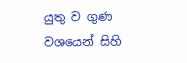යුතු ව ගුණ වශයෙන් සිහි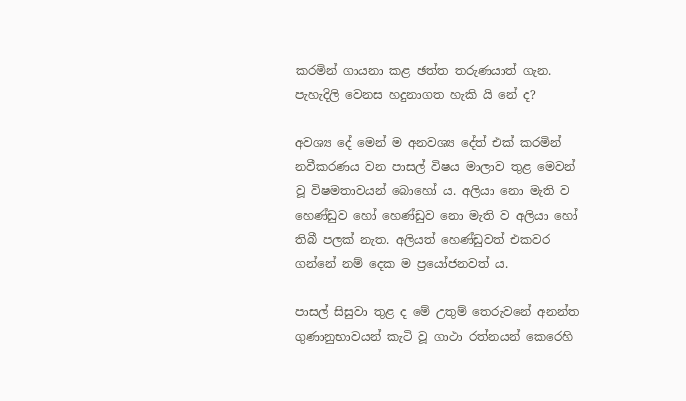කරමින් ගායනා කළ ඡත්ත තරුණයාත් ගැන. පැහැදිලි වෙනස හදුනාගත හැකි යි නේ ද?

අවශ්‍ය දේ මෙන් ම අනවශ්‍ය දේත් එක් කරමින් නවීකරණය වන පාසල් විෂය මාලාව තුළ මෙවන් වූ විෂමතාවයන් බොහෝ ය. අලියා නො මැති ව හෙණ්ඩුව හෝ හෙණ්ඩුව නො මැති ව අලියා හෝ තිබී පලක් නැත. අලියත් හෙණ්ඩුවත් එකවර ගන්නේ නම් දෙක ම ප්‍රයෝජනවත් ය.

පාසල් සිසුවා තුළ ද මේ උතුම් තෙරුවනේ අනන්ත ගුණානුභාවයන් කැටි වූ ගාථා රත්නයන් කෙරෙහි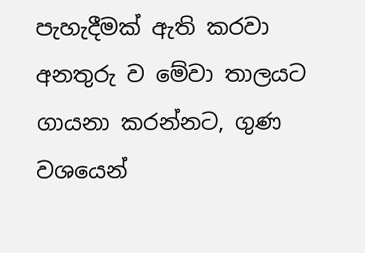පැහැදීමක් ඇති කරවා අනතුරු ව මේවා තාලයට ගායනා කරන්නට, ගුණ වශයෙන්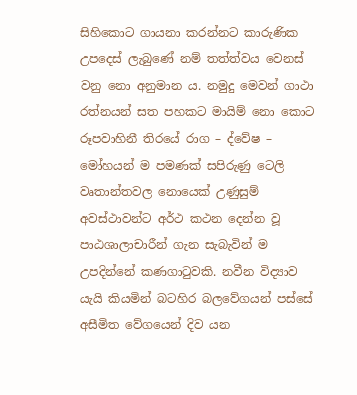සිහිකොට ගායනා කරන්නට කාරුණික උපදෙස් ලැබුණේ නම් තත්ත්වය වෙනස් වනු නො අනුමාන ය. නමුදු මෙවන් ගාථා රත්නයන් සත පහකට මායිම් නො කොට රූපවාහිනී තිරයේ රාග – ද්වේෂ – මෝහයන් ම පමණක් සපිරුණු ටෙලි වෘතාන්තවල නොයෙක් උණුසුම් අවස්ථාවන්ට අර්ථ කථන දෙන්න වූ පාඨශාලාචාරීන් ගැන සැබැවින් ම උපදින්නේ කණගාටුවකි. නවීන විද්‍යාව යැයි කියමින් බටහිර බලවේගයන් පස්සේ අසීමිත වේගයෙන් දිව යන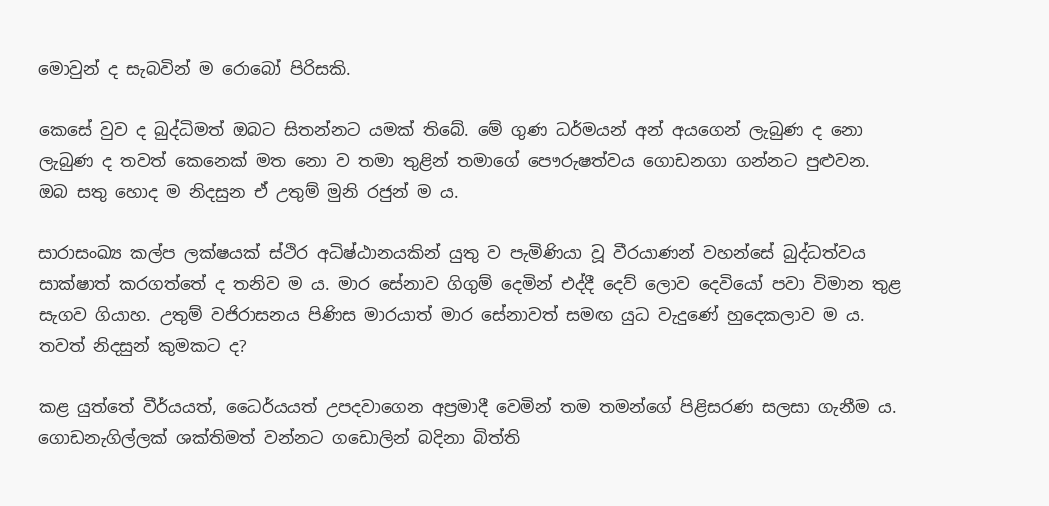මොවුන් ද සැබවින් ම රොබෝ පිරිසකි.

කෙසේ වුව ද බුද්ධිමත් ඔබට සිතන්නට යමක් තිබේ. මේ ගුණ ධර්මයන් අන් අයගෙන් ලැබුණ ද නො ලැබුණ ද තවත් කෙනෙක් මත නො ව තමා තුළින් තමාගේ පෞරුෂත්වය ගොඩනගා ගන්නට පුළුවන. ඔබ සතු හොද ම නිදසුන ඒ උතුම් මුනි රජුන් ම ය.

සාරාසංඛ්‍ය කල්ප ලක්ෂයක් ස්ථිර අධිෂ්ඨානයකින් යුතු ව පැමිණියා වූ වීරයාණන් වහන්සේ බුද්ධත්වය සාක්ෂාත් කරගත්තේ ද තනිව ම ය. මාර සේනාව ගිගුම් දෙමින් එද්දී දෙව් ලොව දෙවියෝ පවා විමාන තුළ සැගව ගියාහ. උතුම් වජිරාසනය පිණිස මාරයාත් මාර සේනාවත් සමඟ යුධ වැදුණේ හුදෙකලාව ම ය. තවත් නිදසුන් කුමකට ද?

කළ යුත්තේ වීර්යයත්, ධෛර්යයත් උපදවාගෙන අප්‍රමාදී වෙමින් තම තමන්ගේ පිළිසරණ සලසා ගැනීම ය. ගොඩනැගිල්ලක් ශක්තිමත් වන්නට ගඩොලින් බදිනා බිත්ති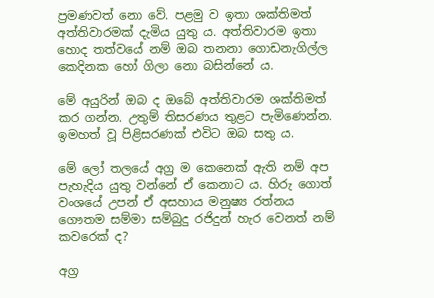ප්‍රමණවත් නො වේ. පළමු ව ඉතා ශක්තිමත් අත්තිවාරමක් දැමිය යුතු ය. අත්තිවාරම ඉතා හොද තත්වයේ නම් ඔබ තනනා ගොඩනැගිල්ල කෙදිනක හෝ ගිලා නො බසින්නේ ය.

මේ අයුරින් ඔබ ද ඔබේ අත්තිවාරම ශක්තිමත් කර ගන්න. උතුම් තිසරණය තුළට පැමිණෙන්න. ඉමහත් වූ පිළිසරණක් එවිට ඔබ සතු ය.

මේ ලෝ තලයේ අග්‍ර ම කෙනෙක් ඇති නම් අප පැහැදිය යුතු වන්නේ ඒ කෙනාට ය. හිරු ගොත් වංශයේ උපන් ඒ අසහාය මනුෂ්‍ය රත්නය ගෞතම සම්මා සම්බුදු රජිදුන් හැර වෙනත් නම් කවරෙක් ද?

අග්‍ර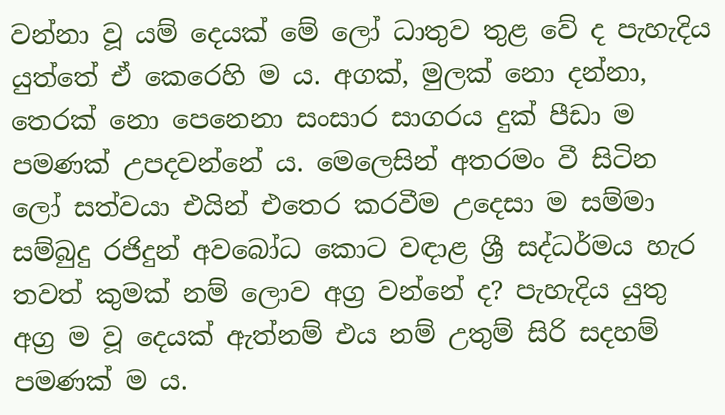වන්නා වූ යම් දෙයක් මේ ලෝ ධාතුව තුළ වේ ද පැහැදිය යුත්තේ ඒ කෙරෙහි ම ය. අගක්, මුලක් නො දන්නා, තෙරක් නො පෙනෙනා සංසාර සාගරය දුක් පීඩා ම පමණක් උපදවන්නේ ය. මෙලෙසින් අතරමං වී සිටින ලෝ සත්වයා එයින් එතෙර කරවීම උදෙසා ම සම්මා සම්බුදු රජිදුන් අවබෝධ කොට වඳාළ ශ්‍රී සද්ධර්මය හැර තවත් කුමක් නම් ලොව අග්‍ර වන්නේ ද? පැහැදිය යුතු අග්‍ර ම වූ දෙයක් ඇත්නම් එය නම් උතුම් සිරි සදහම් පමණක් ම ය.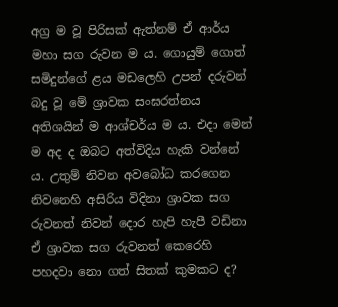අග්‍ර ම වූ පිරිසක් ඇත්නම් ඒ ආර්ය මහා සග රුවන ම ය. ගොයුම් ගොත් සමිදුන්ගේ ළය මඩලෙහි උපන් දරුවන් බදු වූ මේ ශ්‍රාවක සංඝරත්නය අතිශයින් ම ආශ්චර්ය ම ය. එදා මෙන් ම අද ද ඔබට අත්විදිය හැකි වන්නේ ය. උතුම් නිවන අවබෝධ කරගෙන නිවනෙහි අසිරිය විදිනා ශ්‍රාවක සග රුවනත් නිවන් දොර හැපි හැපී වඩිනා ඒ ශ්‍රාවක සග රුවනත් කෙරෙහි පහදවා නො ගත් සිතක් කුමකට ද?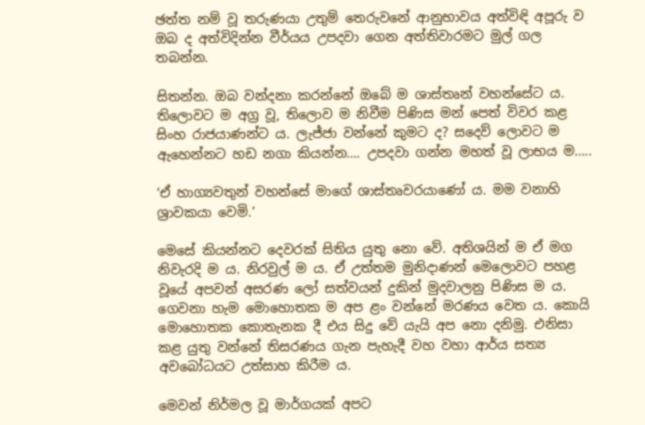ඡත්ත නම් වූ තරුණයා උතුම් තෙරුවනේ ආනුභාවය අත්විඳි අපූරු ව ඔබ ද අත්විදින්න වීර්යය උපදවා ගෙන අත්තිවාරමට මුල් ගල තබන්න.

සිතන්න. ඔබ වන්දනා කරන්නේ ඔබේ ම ශාස්තෘන් වහන්සේට ය. තිලොවට ම අග්‍ර වූ, තිලොව ම නිවීම පිණිස මන් පෙත් විවර කළ සිංහ රාජයාණන්ට ය. ලැජ්ජා වන්නේ කුමට ද? සදෙව් ලොවට ම ඇහෙන්නට හඩ නගා කියන්න…. උපදවා ගන්න මහත් වූ ලාභය ම…..

‘ඒ හාග්‍යවතුන් වහන්සේ මාගේ ශාස්තෘවරයාණෝ ය. මම වනාහි ශ්‍රාවකයා වෙමි.’

මෙසේ කියන්නට දෙවරක් සිතිය යුතු නො වේ. අතිශයින් ම ඒ මග නිවැරදි ම ය. නිරවුල් ම ය. ඒ උත්තම මුනිදාණන් මෙලොවට පහළ වූයේ අපවන් අසරණ ලෝ සත්වයන් දුකින් මුදවාලනු පිණිස ම ය. ගෙවනා හැම මොහොතක ම අප ළං වන්නේ මරණය වෙත ය. කොයි මොහොතක කොතැනක දී එය සිදු වේ යැයි අප නො දනිමු. එනිසා කළ යුතු වන්නේ තිසරණය ගැන පැහැදී වහ වහා ආර්ය සත්‍ය අවබෝධයට උත්සාහ කිරීම ය.

මෙවන් නිර්මල වූ මාර්ගයක් අපට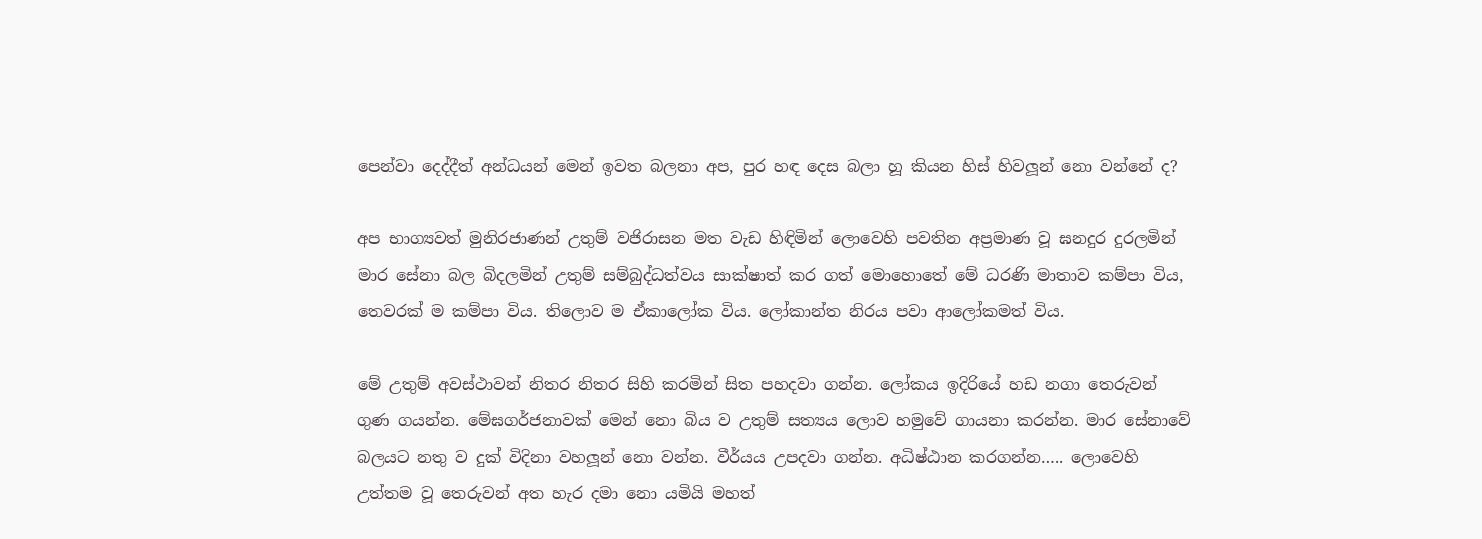පෙන්වා දෙද්දීත් අන්ධයන් මෙන් ඉවත බලනා අප, පුර හඳ දෙස බලා හූ කියන හිස් හිවලූන් නො වන්නේ ද?

අප භාග්‍යවත් මුනිරජාණන් උතුම් වජිරාසන මත වැඩ හිඳිමින් ලොවෙහි පවතින අප්‍රමාණ වූ ඝනදුර දුරලමින් මාර සේනා බල බිදලමින් උතුම් සම්බුද්ධත්වය සාක්ෂාත් කර ගත් මොහොතේ මේ ධරණි මාතාව කම්පා විය, තෙවරක් ම කම්පා විය. තිලොව ම ඒකාලෝක විය. ලෝකාන්ත නිරය පවා ආලෝකමත් විය.

මේ උතුම් අවස්ථාවන් නිතර නිතර සිහි කරමින් සිත පහදවා ගන්න. ලෝකය ඉදිරියේ හඩ නගා තෙරුවන් ගුණ ගයන්න. මේඝගර්ජනාවක් මෙන් නො බිය ව උතුම් සත්‍යය ලොව හමුවේ ගායනා කරන්න. මාර සේනාවේ බලයට නතු ව දුක් විදිනා වහලූන් නො වන්න. වීර්යය උපදවා ගන්න. අධිෂ්ඨාන කරගන්න….. ලොවෙහි උත්තම වූ තෙරුවන් අත හැර දමා නො යමියි මහත්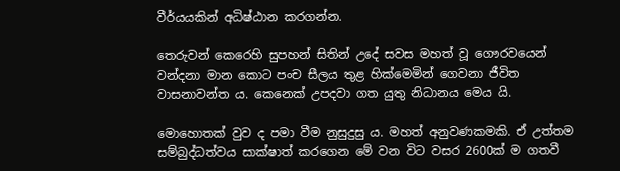වීර්යයකින් අධිෂ්ඨාන කරගන්න.

තෙරුවන් කෙරෙහි සුපහන් සිතින් උදේ සවස මහත් වූ ගෞරවයෙන් වන්දනා මාන කොට පංච සීලය තුළ හික්මෙමින් ගෙවනා ජීවිත වාසනාවන්ත ය. කෙනෙක් උපදවා ගත යුතු නිධානය මෙය යි.

මොහොතක් වුව ද පමා වීම නුසුදුසු ය. මහත් අනුවණකමකි. ඒ උත්තම සම්බුද්ධත්වය සාක්ෂාත් කරගෙන මේ වන විට වසර 2600ක් ම ගතවී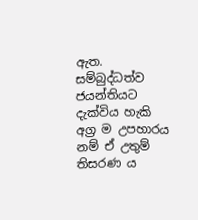ඇත. සම්බුද්ධත්ව ජයන්තියට දැක්විය හැකි අග්‍ර ම උපහාරය නම් ඒ උතුම් තිසරණ ය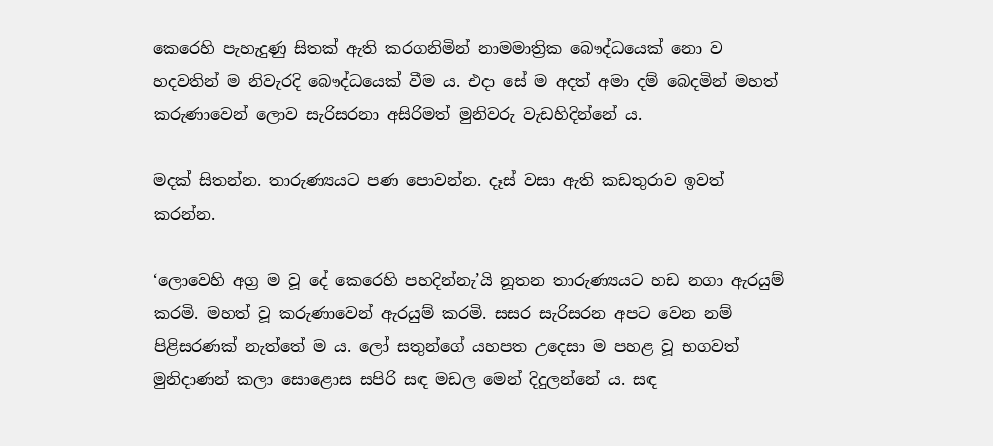කෙරෙහි පැහැදුණු සිතක් ඇති කරගනිමින් නාමමාත්‍රික බෞද්ධයෙක් නො ව හදවතින් ම නිවැරදි බෞද්ධයෙක් වීම ය. එදා සේ ම අදත් අමා දම් බෙදමින් මහත් කරුණාවෙන් ලොව සැරිසරනා අසිරිමත් මුනිවරු වැඩහිදින්නේ ය.

මදක් සිතන්න. තාරුණ්‍යයට පණ පොවන්න. දෑස් වසා ඇති කඩතුරාව ඉවත් කරන්න.

‘ලොවෙහි අග්‍ර ම වූ දේ කෙරෙහි පහදින්නැ’යි නූතන තාරුණ්‍යයට හඩ නගා ඇරයුම් කරමි. මහත් වූ කරුණාවෙන් ඇරයුම් කරමි. සසර සැරිසරන අපට වෙන නම් පිළිසරණක් නැත්තේ ම ය. ලෝ සතුන්ගේ යහපත උදෙසා ම පහළ වූ භගවත් මුනිදාණන් කලා සොළොස සපිරි සඳ මඩල මෙන් දිදුලන්නේ ය. සඳ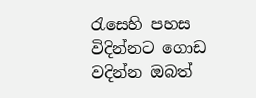රැසෙහි පහස විදින්නට ගොඩ වදින්න ඔබත්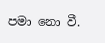පමා නො වී.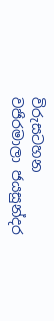විරුසටහන
වජිරමාලා ජයසුන්දර